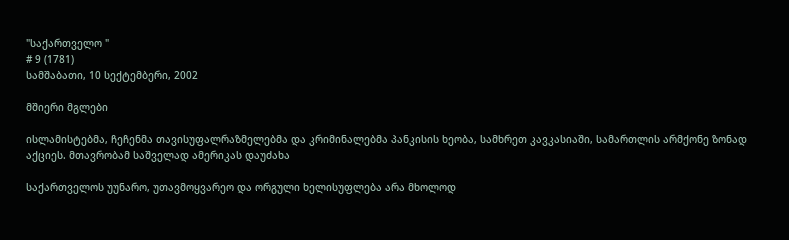"საქართველო "
# 9 (1781)
სამშაბათი, 10 სექტემბერი, 2002

მშიერი მგლები

ისლამისტებმა, ჩეჩენმა თავისუფალრაზმელებმა და კრიმინალებმა პანკისის ხეობა, სამხრეთ კავკასიაში, სამართლის არმქონე ზონად აქციეს. მთავრობამ საშველად ამერიკას დაუძახა

საქართველოს უუნარო, უთავმოყვარეო და ორგული ხელისუფლება არა მხოლოდ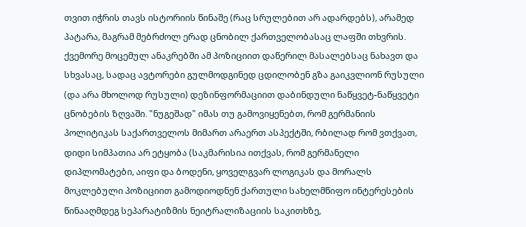თვით იჭრის თავს ისტორიის წინაშე (რაც სრულებით არ ადარდებს), არამედ პატარა, მაგრამ მებრძოლ ერად ცნობილ ქართველობასაც ლაფში თხვრის. ქვემორე მოცემულ ანაკრებში ამ პოზიციით დაწერილ მასალებსაც ნახავთ და სხვასაც, სადაც ავტორები გულმოდგინედ ცდილობენ გზა გაიკვლიონ რუსული (და არა მხოლოდ რუსული) დეზინფორმაციით დაბინდული ნაწყვეტ-ნაწყვეტი ცნობების ზღვაში. "ნუგეშად" იმას თუ გამოვიყენებთ, რომ გერმანიის პოლიტიკას საქართველოს მიმართ არაერთ ასპექტში, რბილად რომ ვთქვათ, დიდი სიმპათია არ ეტყობა (საკმარისია ითქვას, რომ გერმანელი დიპლომატები, აიფი და ბოდენი, ყოველგვარ ლოგიკას და მორალს მოკლებული პოზიციით გამოდიოდნენ ქართული სახელმწიფო ინტერესების წინააღმდეგ სეპარატიზმის ნეიტრალიზაციის საკითხზე,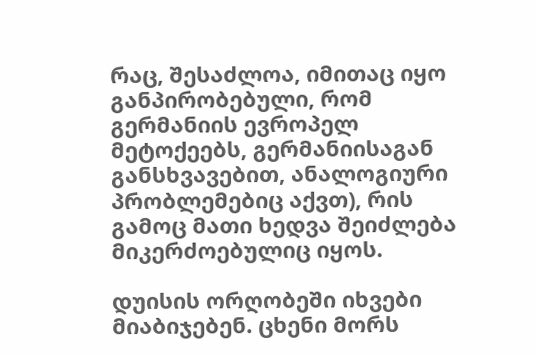რაც, შესაძლოა, იმითაც იყო განპირობებული, რომ გერმანიის ევროპელ მეტოქეებს, გერმანიისაგან განსხვავებით, ანალოგიური პრობლემებიც აქვთ), რის გამოც მათი ხედვა შეიძლება მიკერძოებულიც იყოს.

დუისის ორღობეში იხვები მიაბიჯებენ. ცხენი მორს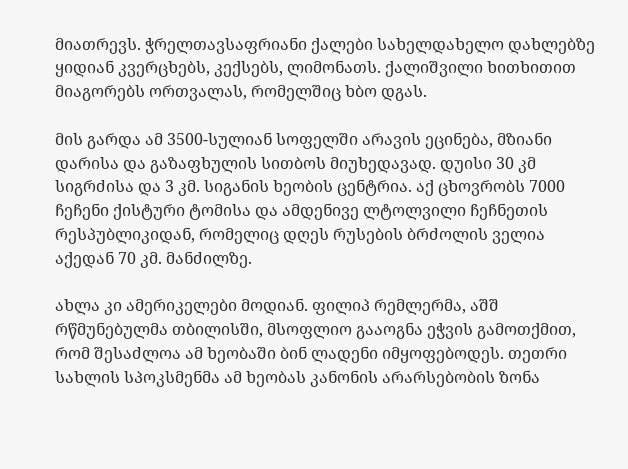მიათრევს. ჭრელთავსაფრიანი ქალები სახელდახელო დახლებზე ყიდიან კვერცხებს, კექსებს, ლიმონათს. ქალიშვილი ხითხითით მიაგორებს ორთვალას, რომელშიც ხბო დგას.

მის გარდა ამ 3500-სულიან სოფელში არავის ეცინება, მზიანი დარისა და გაზაფხულის სითბოს მიუხედავად. დუისი 30 კმ სიგრძისა და 3 კმ. სიგანის ხეობის ცენტრია. აქ ცხოვრობს 7000 ჩეჩენი ქისტური ტომისა და ამდენივე ლტოლვილი ჩეჩნეთის რესპუბლიკიდან, რომელიც დღეს რუსების ბრძოლის ველია აქედან 70 კმ. მანძილზე.

ახლა კი ამერიკელები მოდიან. ფილიპ რემლერმა, აშშ რწმუნებულმა თბილისში, მსოფლიო გააოგნა ეჭვის გამოთქმით, რომ შესაძლოა ამ ხეობაში ბინ ლადენი იმყოფებოდეს. თეთრი სახლის სპოკსმენმა ამ ხეობას კანონის არარსებობის ზონა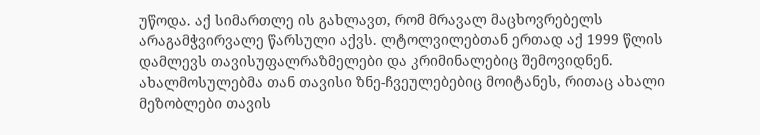უწოდა. აქ სიმართლე ის გახლავთ, რომ მრავალ მაცხოვრებელს არაგამჭვირვალე წარსული აქვს. ლტოლვილებთან ერთად აქ 1999 წლის დამლევს თავისუფალრაზმელები და კრიმინალებიც შემოვიდნენ. ახალმოსულებმა თან თავისი ზნე-ჩვეულებებიც მოიტანეს, რითაც ახალი მეზობლები თავის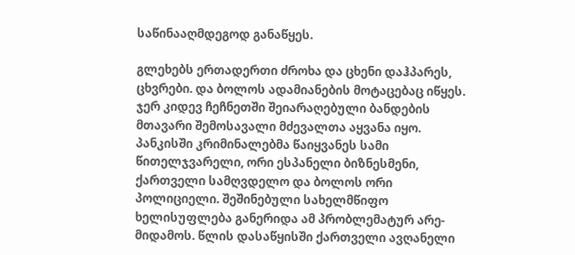საწინააღმდეგოდ განაწყეს.

გლეხებს ერთადერთი ძროხა და ცხენი დაჰპარეს, ცხვრები. და ბოლოს ადამიანების მოტაცებაც იწყეს. ჯერ კიდევ ჩეჩნეთში შეიარაღებული ბანდების მთავარი შემოსავალი მძევალთა აყვანა იყო. პანკისში კრიმინალებმა წაიყვანეს სამი წითელჯვარელი, ორი ესპანელი ბიზნესმენი, ქართველი სამღვდელო და ბოლოს ორი პოლიციელი. შეშინებული სახელმწიფო ხელისუფლება განერიდა ამ პრობლემატურ არე-მიდამოს. წლის დასაწყისში ქართველი ავღანელი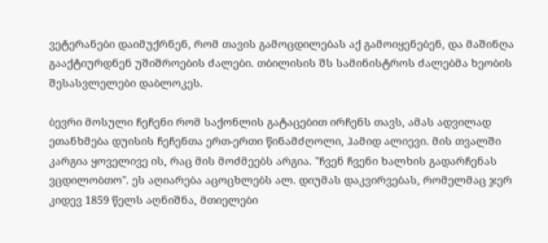ვეტერანები დაიმუქრნენ, რომ თავის გამოცდილებას აქ გამოიყენებენ, და მაშინღა გააქტიურდნენ უშიშროების ძალები. თბილისის შს სამინისტროს ძალებმა ხეობის შესასვლელები დაბლოკეს.

ბევრი მოსული ჩეჩენი რომ საქონლის გატაცებით ირჩენს თავს, ამას ადვილად ეთანხმება დუისის ჩეჩენთა ერთ-ერთი წინამძღოლი, ჰამიდ ალიევი. მის თვალში კარგია ყოველივე ის, რაც მის მოძმეებს არგია. "ჩვენ ჩვენი ხალხის გადარჩენას ვცდილობთო". ეს აღიარება აცოცხლებს ალ. დიუმას დაკვირვებას, რომელმაც ჯერ კიდევ 1859 წელს აღნიშნა, მთიელები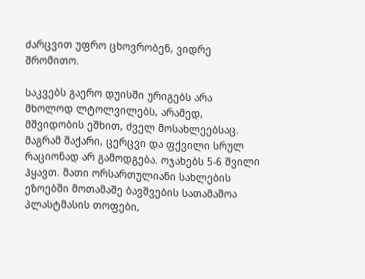ძარცვით უფრო ცხოვრობენ, ვიდრე შრომითო.

საკვებს გაერო დუისში ურიგებს არა მხოლოდ ლტოლვილებს, არამედ, მშვიდობის ეშხით, ძველ მოსახლეებსაც. მაგრამ შაქარი, ცერცვი და ფქვილი სრულ რაციონად არ გამოდგება. ოჯახებს 5-6 შვილი ჰყავთ. მათი ორსართულიანი სახლების ეზოებში მოთამაშე ბავშვების სათამაშოა პლასტმასის თოფები,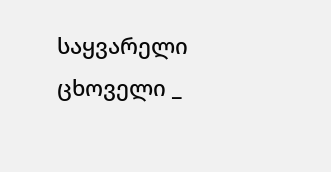საყვარელი ცხოველი _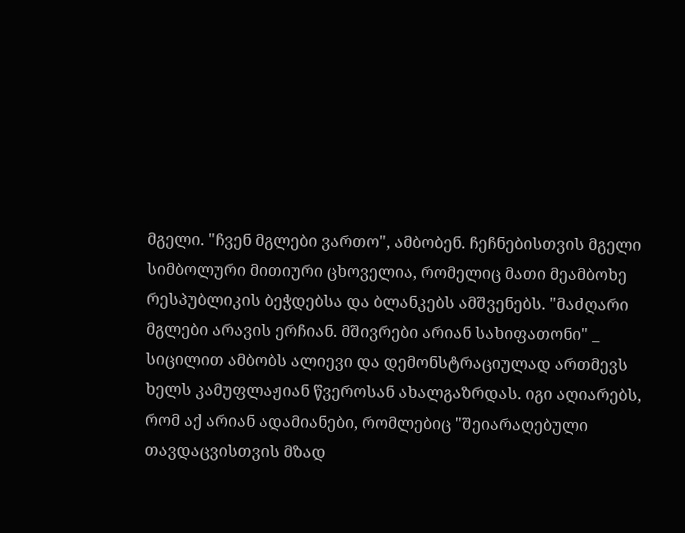მგელი. "ჩვენ მგლები ვართო", ამბობენ. ჩეჩნებისთვის მგელი სიმბოლური მითიური ცხოველია, რომელიც მათი მეამბოხე რესპუბლიკის ბეჭდებსა და ბლანკებს ამშვენებს. "მაძღარი მგლები არავის ერჩიან. მშივრები არიან სახიფათონი" _ სიცილით ამბობს ალიევი და დემონსტრაციულად ართმევს ხელს კამუფლაჟიან წვეროსან ახალგაზრდას. იგი აღიარებს, რომ აქ არიან ადამიანები, რომლებიც "შეიარაღებული თავდაცვისთვის მზად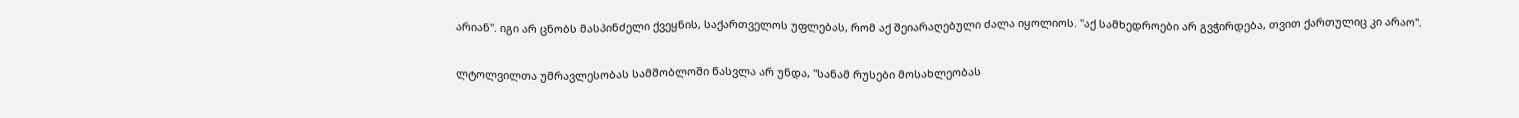არიან". იგი არ ცნობს მასპინძელი ქვეყნის, საქართველოს უფლებას, რომ აქ შეიარაღებული ძალა იყოლიოს. "აქ სამხედროები არ გვჭირდება, თვით ქართულიც კი არაო".

ლტოლვილთა უმრავლესობას სამშობლოში წასვლა არ უნდა, "სანამ რუსები მოსახლეობას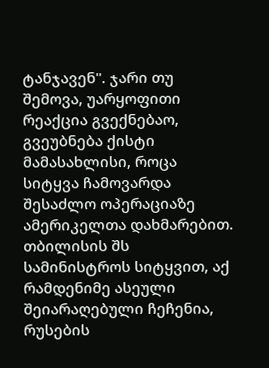ტანჯავენ". ჯარი თუ შემოვა, უარყოფითი რეაქცია გვექნებაო, გვეუბნება ქისტი მამასახლისი, როცა სიტყვა ჩამოვარდა შესაძლო ოპერაციაზე ამერიკელთა დახმარებით. თბილისის შს სამინისტროს სიტყვით, აქ რამდენიმე ასეული შეიარაღებული ჩეჩენია, რუსების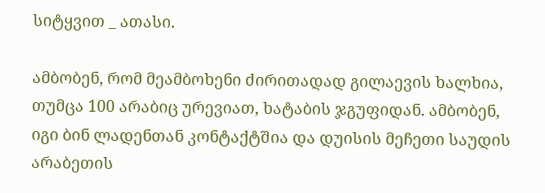სიტყვით _ ათასი.

ამბობენ, რომ მეამბოხენი ძირითადად გილაევის ხალხია, თუმცა 100 არაბიც ურევიათ, ხატაბის ჯგუფიდან. ამბობენ, იგი ბინ ლადენთან კონტაქტშია და დუისის მეჩეთი საუდის არაბეთის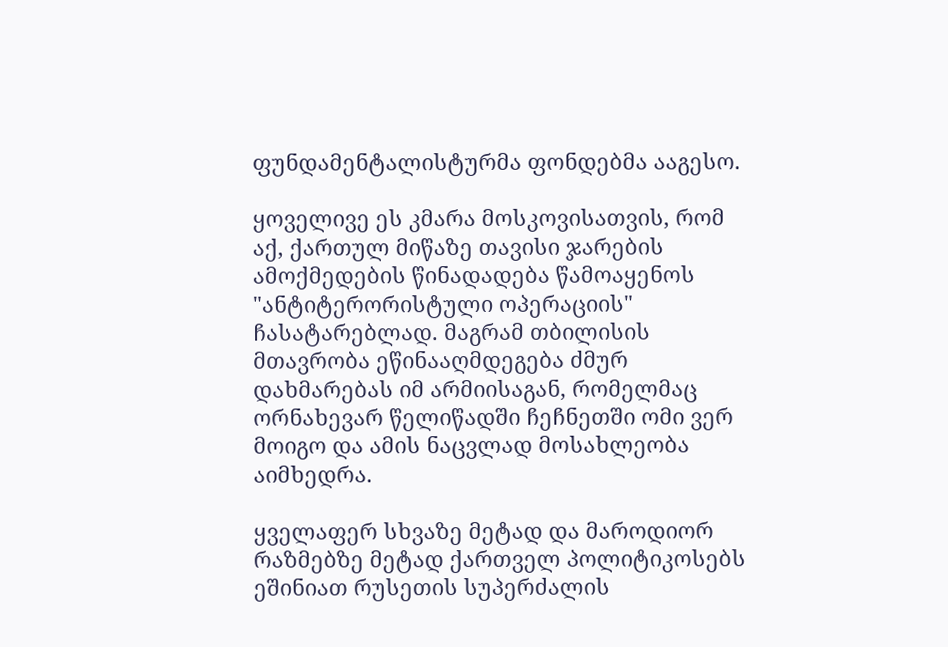ფუნდამენტალისტურმა ფონდებმა ააგესო.

ყოველივე ეს კმარა მოსკოვისათვის, რომ აქ, ქართულ მიწაზე თავისი ჯარების ამოქმედების წინადადება წამოაყენოს "ანტიტერორისტული ოპერაციის" ჩასატარებლად. მაგრამ თბილისის მთავრობა ეწინააღმდეგება ძმურ დახმარებას იმ არმიისაგან, რომელმაც ორნახევარ წელიწადში ჩეჩნეთში ომი ვერ მოიგო და ამის ნაცვლად მოსახლეობა აიმხედრა.

ყველაფერ სხვაზე მეტად და მაროდიორ რაზმებზე მეტად ქართველ პოლიტიკოსებს ეშინიათ რუსეთის სუპერძალის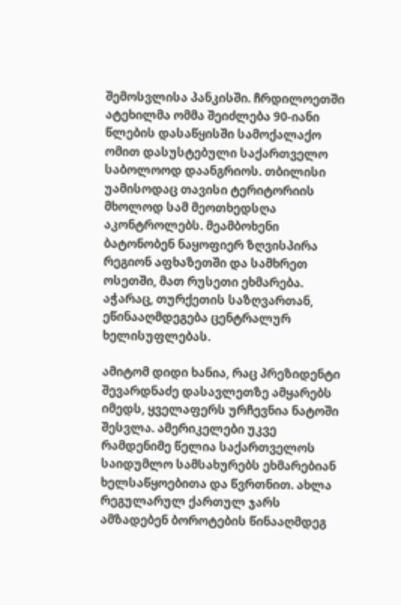შემოსვლისა პანკისში. ჩრდილოეთში ატეხილმა ომმა შეიძლება 90-იანი წლების დასაწყისში სამოქალაქო ომით დასუსტებული საქართველო საბოლოოდ დაანგრიოს. თბილისი უამისოდაც თავისი ტერიტორიის მხოლოდ სამ მეოთხედსღა აკონტროლებს. მეამბოხენი ბატონობენ ნაყოფიერ ზღვისპირა რეგიონ აფხაზეთში და სამხრეთ ოსეთში, მათ რუსეთი ეხმარება. აჭარაც, თურქეთის საზღვართან, ეწინააღმდეგება ცენტრალურ ხელისუფლებას.

ამიტომ დიდი ხანია, რაც პრეზიდენტი შევარდნაძე დასავლეთზე ამყარებს იმედს, ყველაფერს ურჩევნია ნატოში შესვლა. ამერიკელები უკვე რამდენიმე წელია საქართველოს საიდუმლო სამსახურებს ეხმარებიან ხელსაწყოებითა და წვრთნით. ახლა რეგულარულ ქართულ ჯარს ამზადებენ ბოროტების წინააღმდეგ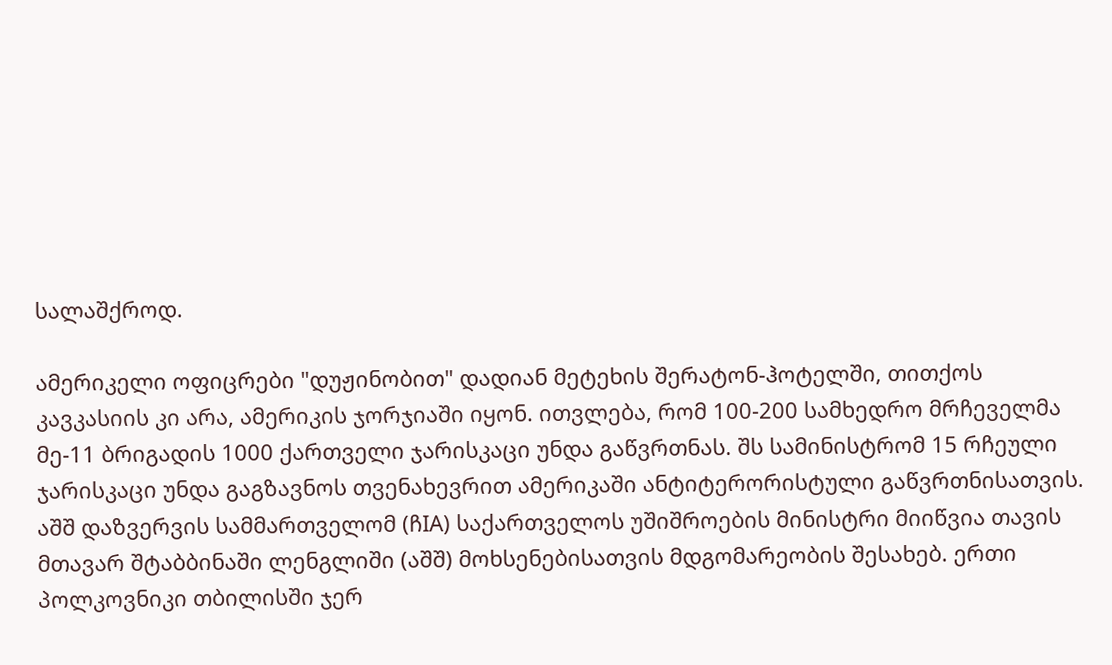სალაშქროდ.

ამერიკელი ოფიცრები "დუჟინობით" დადიან მეტეხის შერატონ-ჰოტელში, თითქოს კავკასიის კი არა, ამერიკის ჯორჯიაში იყონ. ითვლება, რომ 100-200 სამხედრო მრჩეველმა მე-11 ბრიგადის 1000 ქართველი ჯარისკაცი უნდა გაწვრთნას. შს სამინისტრომ 15 რჩეული ჯარისკაცი უნდა გაგზავნოს თვენახევრით ამერიკაში ანტიტერორისტული გაწვრთნისათვის. აშშ დაზვერვის სამმართველომ (ჩIA) საქართველოს უშიშროების მინისტრი მიიწვია თავის მთავარ შტაბბინაში ლენგლიში (აშშ) მოხსენებისათვის მდგომარეობის შესახებ. ერთი პოლკოვნიკი თბილისში ჯერ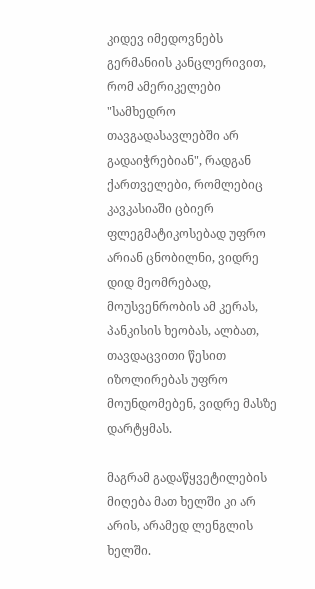კიდევ იმედოვნებს გერმანიის კანცლერივით, რომ ამერიკელები "სამხედრო თავგადასავლებში არ გადაიჭრებიან", რადგან ქართველები, რომლებიც კავკასიაში ცბიერ ფლეგმატიკოსებად უფრო არიან ცნობილნი, ვიდრე დიდ მეომრებად, მოუსვენრობის ამ კერას, პანკისის ხეობას, ალბათ, თავდაცვითი წესით იზოლირებას უფრო მოუნდომებენ, ვიდრე მასზე დარტყმას.

მაგრამ გადაწყვეტილების მიღება მათ ხელში კი არ არის, არამედ ლენგლის ხელში.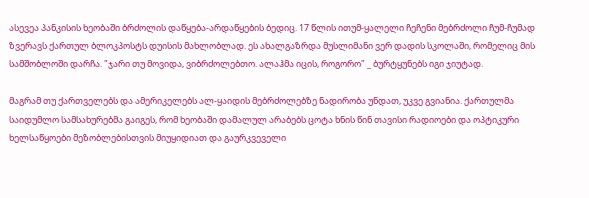ასევეა პანკისის ხეობაში ბრძოლის დაწყება-არდაწყების ბედიც. 17 წლის ითუმ-ყალელი ჩეჩენი მებრძოლი ჩუმ-ჩუმად ზვერავს ქართულ ბლოკპოსტს დუისის მახლობლად. ეს ახალგაზრდა მუსლიმანი ვერ დადის სკოლაში, რომელიც მის სამშობლოში დარჩა. "ჯარი თუ მოვიდა, ვიბრძოლებთო. ალაჰმა იცის, როგორო" _ ბურტყუნებს იგი ჯიუტად.

მაგრამ თუ ქართველებს და ამერიკელებს ალ-ყაიდის მებრძოლებზე ნადირობა უნდათ, უკვე გვიანია. ქართულმა საიდუმლო სამსახურებმა გაიგეს, რომ ხეობაში დამალულ არაბებს ცოტა ხნის წინ თავისი რადიოები და ოპტიკური ხელსაწყოები მეზობლებისთვის მიუყიდიათ და გაურკვეველი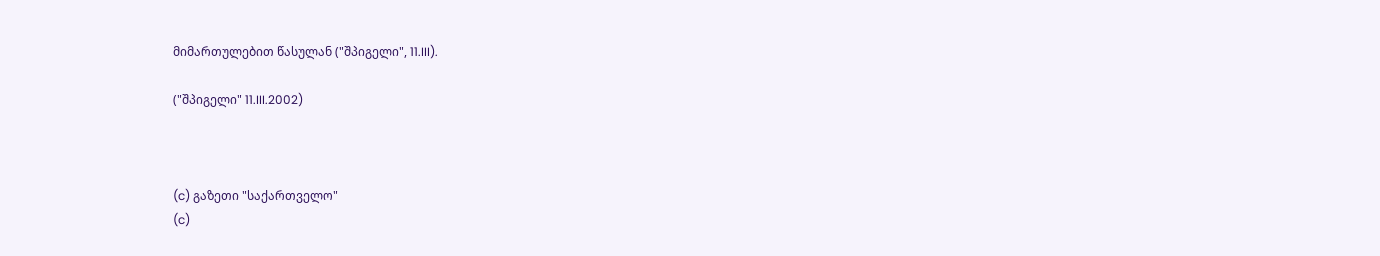მიმართულებით წასულან ("შპიგელი", 11.III).

("შპიგელი" 11.III.2002)



(c) გაზეთი "საქართველო"
(c)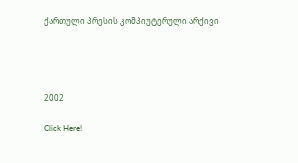ქართული პრესის კომპიუტერული არქივი




2002

Click Here!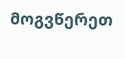მოგვწერეთ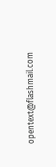opentext@flashmail.com